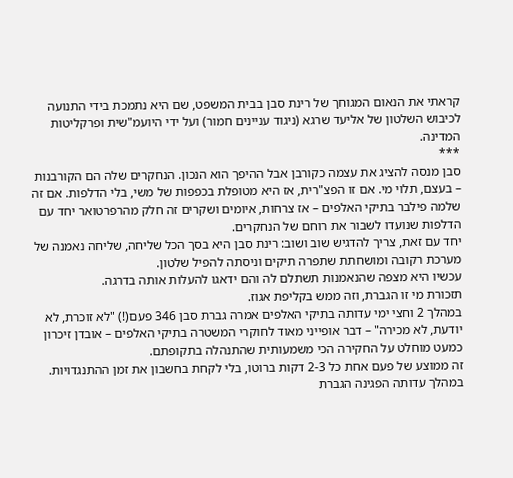קראתי את הנאום המגוחך של רינת סבן בבית המשפט, שם היא נתמכת בידי התנועה לכיבוש השלטון של אליעד שרגא (ניגוד עניינים חמור) ועל ידי היועמ"שית ופרקליטות המדינה.
***
סבן מנסה להציג את עצמה כקורבן אבל ההיפך הוא הנכון. הנחקרים שלה הם הקורבנות – בעצם, תלוי מי. אם זו הפצ"רית, אז היא מטופלת בכפפות של משי, בלי הדלפות. אם זה שלמה פילבר בתיקי האלפים – אז צרחות, איומים ושקרים זה חלק מהרפרטואר יחד עם הדלפות שנועדו לשבור את רוחם של הנחקרים.
יחד עם זאת, צריך להדגיש שוב ושוב: רינת סבן היא בסך הכל שליחה, שליחה נאמנה של מערכת רקובה ומושחתת שתפרה תיקים וניסתה להפיל שלטון.
עכשיו היא מצפה שהנאמנות תשתלם לה והם ידאגו להעלות אותה בדרגה.
תזכורת מי זו הגברת, וזה ממש בקליפת אגוז.
במהלך 2 וחצי ימי עדותה בתיקי האלפים אמרה גברת סבן 346 פעם(!) "לא זוכרת, לא יודעת, לא מכירה" – דבר אופייני מאוד לחוקרי המשטרה בתיקי האלפים – אובדן זיכרון כמעט מוחלט על החקירה הכי משמעותית שהתנהלה בתקופתם.
זה ממוצע של פעם אחת כל 2-3 דקות ברוטו, בלי לקחת בחשבון את זמן ההתנגדויות.
במהלך עדותה הפגינה הגברת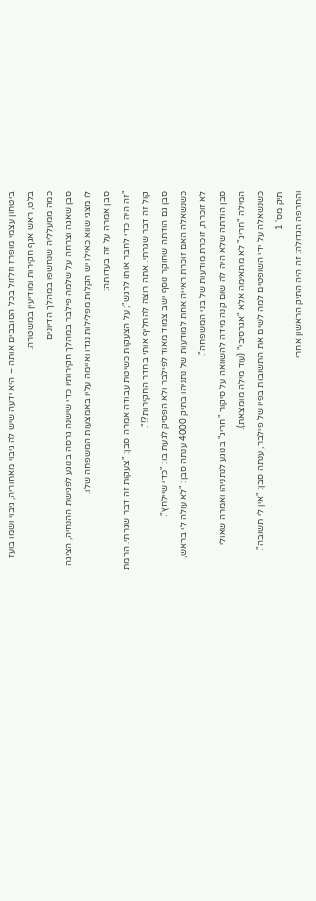ביטחון עצמי מופרז וזלזול בכל הסובבים אותה – היא ידעה שיש לה גיבוי מאחוריה, גיבוי ושמו בועז בלט, ראש אגף חקירות ומודיעין במשטרה.
כמה ממעלליה שנחשפו במהלך הדיונים
סבן שאגה וצרחה על שלמה פילבר במהלך חקירותיו כדי שישנה גרסה בנוגע לפגישת ההנחיה, הציגה לו מצגי שווא כאילו יש הקלות מפלילות נגדו ואיימה עליו באמצעות המשפחה שלו.
סבן אמרה על זה בעדותה:
"זה היה כדי לחבר אותו לרגש"; על הצעקות כשיטת עבודה אמרה סבן: "צעקות זה דבר שגרתי. הרמת קול זה דבר שגרתי. אתה רוצה להחליף אותי בחדר החקירות?!".
סבן גם הודתה שחוקר נוסף ישב צמוד מאוד לפילבר ולא הפסיק לגעת בו: "כדי שיילחץ".
כשנשאלה האם זוכרת ראייה אחת למודעות של נתניהו בתיק 4000 ענתה סבן: "לא עולה לי בראש, לא זוכרת, זוכרת מודעות של בני המשפחה".
סבן הודתה שלא היה לה שום קנה מידה להשוואה על סיקור "חריג" בנוגע לנתניהו ואמרה שאולי המילה "חריג" לא מתאימה אלא "אגרסיבי" (עוד מילה מומצאת).
כשנשאלה על ידי השופטים למה לשים את התשובות בפיו של פילבר, ענתה סבן: "אין לי תשובה".
תיק מס' 1
והחרפה הגדולה: זה היה התיק הראשון אחרי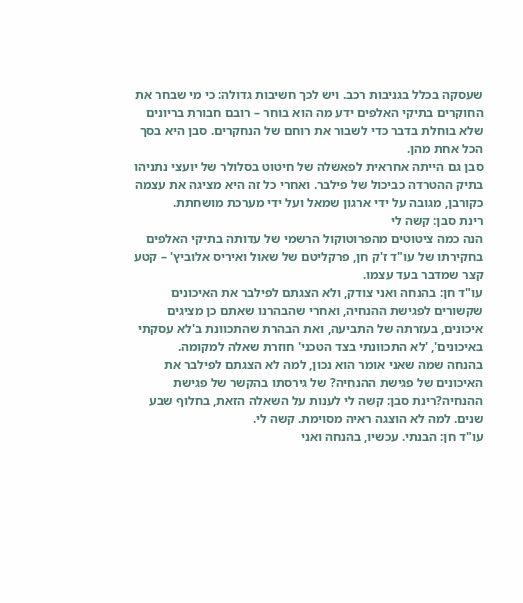שעסקה בכלל בגניבות רכב. ויש לכך חשיבות גדולה: כי מי שבחר את החוקרים בתיקי האלפים ידע מה הוא בוחר – רובם חבורת בריונים שלא בוחלת בדבר כדי לשבור את רוחם של הנחקרים. סבן היא בסך הכל אחת מהן.
סבן גם הייתה אחראית לפאשלה של חיטוט בסלולר של יועצי נתניהו בתיק ההטרדה כביכול של פילבר. ואחרי כל זה היא מציגה את עצמה כקורבן, מגובה על ידי ארגון שמאל ועל ידי מערכת מושחתת.
רינת סבן: קשה לי
הנה כמה ציטוטים מהפרוטוקול הרשמי של עדותה בתיקי האלפים בחקירתו של עו"ד ז'ק חן, פרקליטם של שאול ואיריס אלוביץ' – קטע קצר שמדבר בעד עצמו.
עו"ד חן: בהנחה ואני צודק, ולא הצגתם לפילבר את האיכונים שקשורים לפגישת ההנחיה, ואחרי שהבהרנו שאתם כן מציגים איכונים, בעזרתה של התביעה, ואת הבהרת שהתכוונת ב'לא עסקתי באיכונים', 'לא התכוונתי בצד הטכני' חוזרת שאלה למקומה.
בהנחה שמה שאני אומר הוא נכון, למה לא הצגתם לפילבר את האיכונים של פגישת ההנחיה? של גירסתו בהקשר של פגישת ההנחיה?רינת סבן: קשה לי לענות על השאלה הזאת, בחלוף שבע שנים. למה לא הוצגה ראיה מסוימת. קשה לי.
עו"ד חן: הבנתי. עכשיו, בהנחה ואני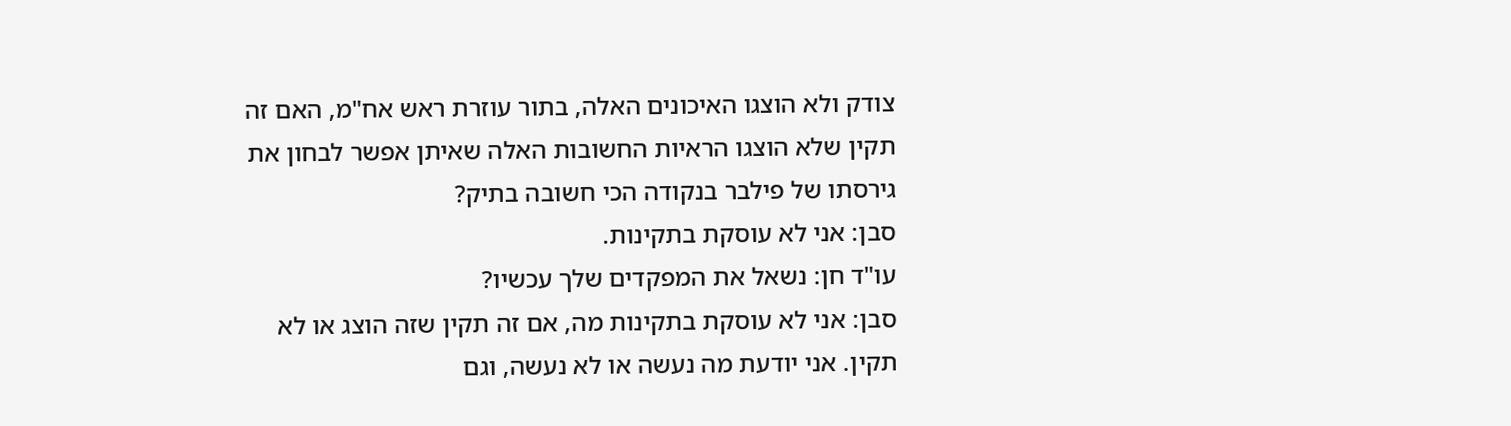צודק ולא הוצגו האיכונים האלה, בתור עוזרת ראש אח"מ, האם זה תקין שלא הוצגו הראיות החשובות האלה שאיתן אפשר לבחון את גירסתו של פילבר בנקודה הכי חשובה בתיק?
סבן: אני לא עוסקת בתקינות.
עו"ד חן: נשאל את המפקדים שלך עכשיו?
סבן: אני לא עוסקת בתקינות מה, אם זה תקין שזה הוצג או לא תקין. אני יודעת מה נעשה או לא נעשה, וגם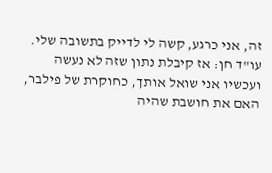זה, אני כרגע, קשה לי לדייק בתשובה שלי.
עו"ד חן: אז קיבלת נתון שזה לא נעשה ועכשיו אני שואל אותך, כחוקרת של פילבר, האם את חושבת שהיה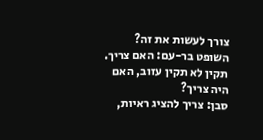צורך לעשות את זה?
השופט בר-עם: האם צריך. תקין לא תקין עזוב, האם היה צריך?
סבן: צריך להציג ראיות,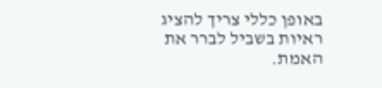באופן כללי צריך להציג ראיות בשביל לברר את האמת.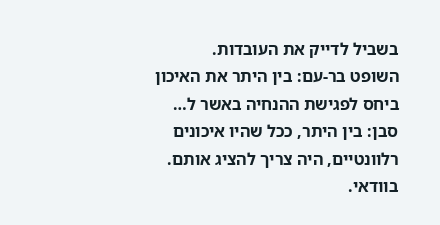בשביל לדייק את העובדות.
השופט בר-עם: בין היתר את האיכון ביחס לפגישת ההנחיה באשר ל…
סבן: בין היתר, ככל שהיו איכונים רלוונטיים, היה צריך להציג אותם. בוודאי.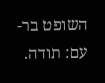השופט בר-עם: תודה.